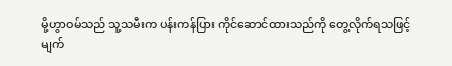မို့ဟွာဝမ်သည် သူ့သမီးက ပန်းကန်ပြား ကိုင်ဆောင်ထားသည်ကို တွေ့လိုက်ရသဖြင့် မျက်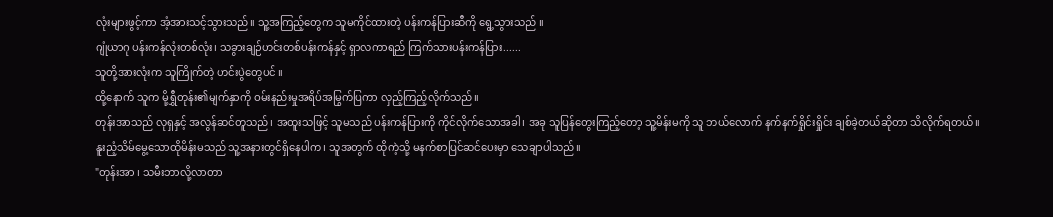လုံးများဖွင့်ကာ အံ့အားသင့်သွားသည်။ သူ့အကြည့်တွေက သူမကိုင်ထားတဲ့ ပန်းကန်ပြားဆီကို ရွေ့သွားသည် ။
ဂျုံယာဂု ပန်းကန်လုံးတစ်လုံး၊ သခွားချဉ်ဟင်းတစ်ပန်းကန်နှင့် ရှာလကာရည် ကြက်သားပန်းကန်ပြား......
သူတို့အားလုံးက သူကြိုက်တဲ့ ဟင်းပွဲတွေပင် ။
ထို့နောက် သူက မို့ရွှီတုန်း၏မျက်နှာကို ဝမ်းနည်းမှုအရိပ်အမြွက်ပြကာ လှည့်ကြည့်လိုက်သည်။
တုန်းအာသည် လုရှနှင့် အလွန်ဆင်တူသည်၊ အထူးသဖြင့် သူမသည် ပန်းကန်ပြားကို ကိုင်လိုက်သောအခါ၊ အခု သူပြန်တွေးကြည့်တော့ သူ့မိန်းမကို သူ ဘယ်လောက် နက်နက်ရှိုင်းရှိုင်း ချစ်ခဲ့တယ်ဆိုတာ သိလိုက်ရတယ်။
နူးညံ့သိမ်မွေ့သောထိုမိန်းမသည် သူ့အနားတွင်ရှိနေပါက၊ သူအတွက် ထိုကဲ့သို့ မနက်စာပြင်ဆင်ပေးမှာ သေချာပါသည်။
"တုန်းအာ ၊ သမီးဘာလို့လာတာ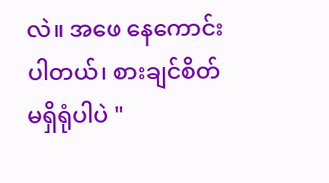လဲ။ အဖေ နေကောင်းပါတယ်၊ စားချင်စိတ်မရှိရုံပါပဲ "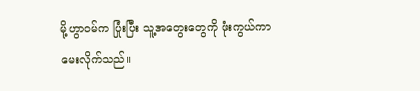မို့ဟွာဝမ်က ပြုံးပြီး သူ့အတွေးတွေကို ဖုံးကွယ်ကာ မေးလိုက်သည်။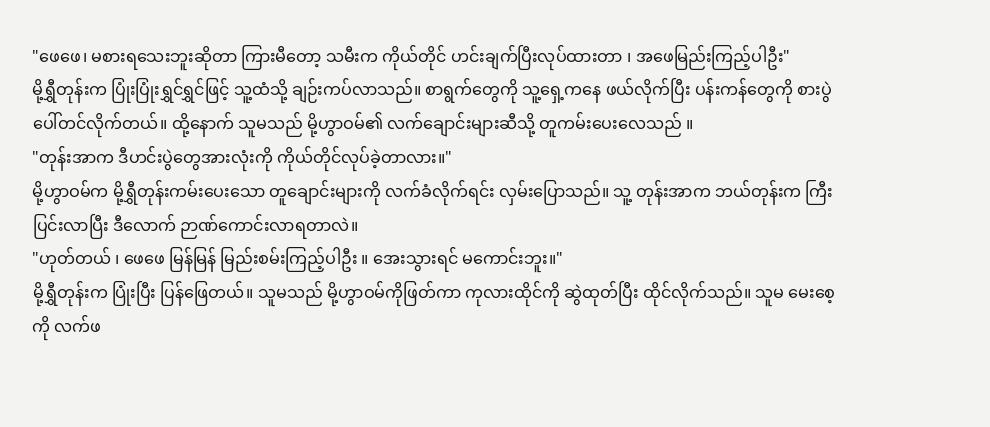"ဖေဖေ၊ မစားရသေးဘူးဆိုတာ ကြားမီတော့ သမီးက ကိုယ်တိုင် ဟင်းချက်ပြီးလုပ်ထားတာ ၊ အဖေမြည်းကြည့်ပါဦး"
မို့ရွှီတုန်းက ပြုံးပြုံးရွှင်ရွှင်ဖြင့် သူ့ထံသို့ ချဉ်းကပ်လာသည်။ စာရွက်တွေကို သူ့ရှေ့ကနေ ဖယ်လိုက်ပြီး ပန်းကန်တွေကို စားပွဲပေါ်တင်လိုက်တယ်။ ထို့နောက် သူမသည် မို့ဟွာဝမ်၏ လက်ချောင်းများဆီသို့ တူကမ်းပေးလေသည် ။
"တုန်းအာက ဒီဟင်းပွဲတွေအားလုံးကို ကိုယ်တိုင်လုပ်ခဲ့တာလား။"
မို့ဟွာဝမ်က မို့ရွှီတုန်းကမ်းပေးသော တူချောင်းများကို လက်ခံလိုက်ရင်း လှမ်းပြောသည်။ သူ့ တုန်းအာက ဘယ်တုန်းက ကြီးပြင်းလာပြီး ဒီလောက် ဉာဏ်ကောင်းလာရတာလဲ။
"ဟုတ်တယ် ၊ ဖေဖေ မြန်မြန် မြည်းစမ်းကြည့်ပါဦး ။ အေးသွားရင် မကောင်းဘူး။"
မို့ရွှီတုန်းက ပြုံးပြီး ပြန်ဖြေတယ်။ သူမသည် မို့ဟွာဝမ်ကိုဖြတ်ကာ ကုလားထိုင်ကို ဆွဲထုတ်ပြီး ထိုင်လိုက်သည်။ သူမ မေးစေ့ကို လက်ဖ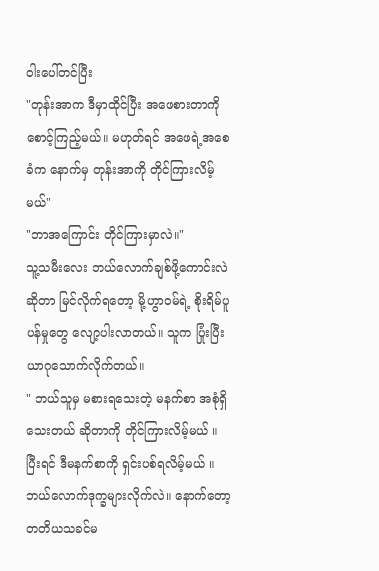ဝါးပေါ်တင်ပြီး
"တုန်းအာက ဒီမှာထိုင်ပြီး အဖေစားတာကို စောင့်ကြည့်မယ်။ မဟုတ်ရင် အဖေရဲ့အစေခံက နောက်မှ တုန်းအာကို တိုင်ကြားလိမ့်မယ်"
"ဘာအကြောင်း တိုင်ကြားမှာလဲ။"
သူ့သမီးလေး ဘယ်လောက်ချစ်ဖို့ကောင်းလဲဆိုတာ မြင်လိုက်ရတော့ မို့ဟွာဝမ်ရဲ့ စိုးရိမ်ပူပန်မှုတွေ လျော့ပါးလာတယ်။ သူက ပြုံးပြီး ယာဂုသောက်လိုက်တယ်။
" ဘယ်သူမှ မစားရသေးတဲ့ မနက်စာ အစုံရှိသေးတယ် ဆိုတာကို တိုင်ကြားလိမ့်မယ် ။ ပြီးရင် ဒီမနက်စာကို ရှင်းပစ်ရလိမ့်မယ် ။ ဘယ်လောက်ဒုက္ခများလိုက်လဲ။ နောက်တော့ တတိယသခင်မ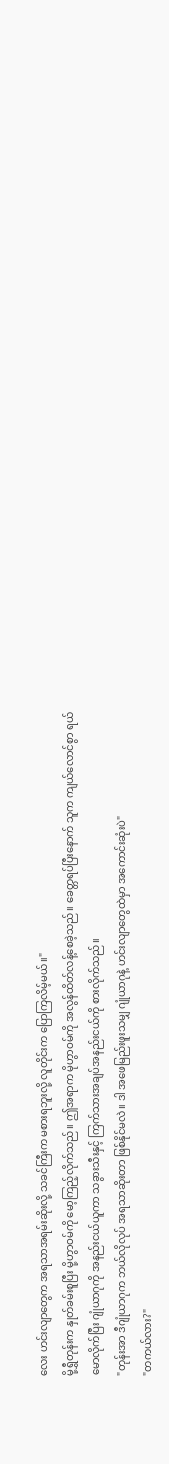လေး ဟင်းလျာတွေက အရသာအရမ်းဆိုးလို့ သခင်ကြီးက မစားရဘူးလို့ လူတိုင်းက ပြောကြလိမ့်မယ်။"
မို့ရွှီတုန်းက နှုတ်ခမ်းစူပြီး မို့ဟွာဝမ်ကို မော့ကြည့်လိုက်သည်။ ဤအရာက မိုဟွာဝမ်ကို အလွန်ထိတ်လန့်စေခဲ့သည်။ ခေတ္တရပ်ပြီးနောက် သူက ကျယ်လောင်စွာ ရယ်မောလိုက်ပြီး ဂျုံယာဂုကို အနည်းငယ်ယူကာ သခွားသီးနှင့် ကြက်သားအချပ်အနည်းငယ်ကို စားလိုက်သည်။
"တုန်းအာ ဒီဂျုံယာဂုက ဘယ်လိုလုပ် အရသာဆိုးတာ ဖြစ်နိုင်မလဲ။ ဒါ အဖေမြည်းဖူးသမျှ ဂျုံယာဂုနဲ့ ဟင်းလျာတွေထဲမှာ အကောင်းဆုံးပဲ"
"တကယ်လား?"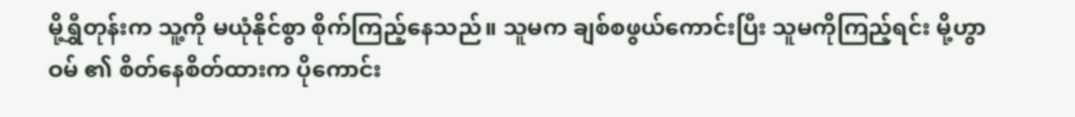မို့ရွှီတုန်းက သူ့ကို မယုံနိုင်စွာ စိုက်ကြည့်နေသည်။ သူမက ချစ်စဖွယ်ကောင်းပြီး သူမကိုကြည့်ရင်း မို့ဟွာဝမ် ၏ စိတ်နေစိတ်ထားက ပိုကောင်း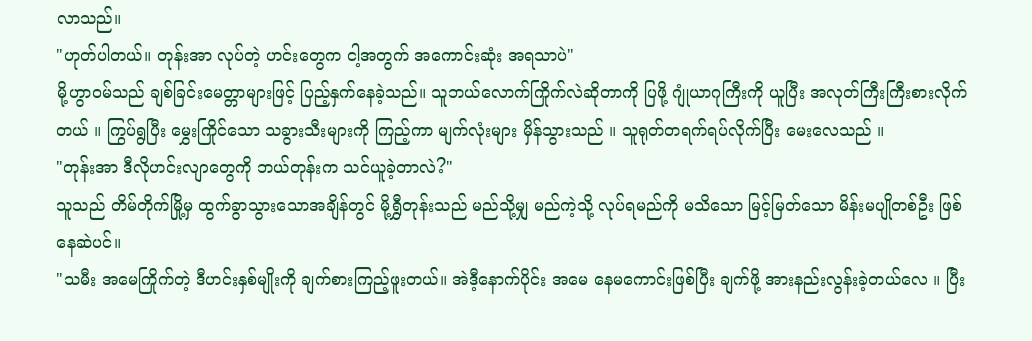လာသည်။
"ဟုတ်ပါတယ်။ တုန်းအာ လုပ်တဲ့ ဟင်းတွေက ငါ့အတွက် အကောင်းဆုံး အရသာပဲ"
မို့ဟွာဝမ်သည် ချစ်ခြင်းမေတ္တာများဖြင့် ပြည့်နှက်နေခဲ့သည်။ သူဘယ်လောက်ကြိုက်လဲဆိုတာကို ပြဖို့ ဂျုံယာဂုကြီးကို ယူပြီး အလုတ်ကြီးကြီးစားလိုက်တယ် ။ ကြွပ်ရွပြီး မွှေးကြိုင်သော သခွားသီးများကို ကြည့်ကာ မျက်လုံးများ မှိန်သွားသည် ။ သူရုတ်တရက်ရပ်လိုက်ပြီး မေးလေသည် ။
"တုန်းအာ ဒီလိုဟင်းလျာတွေကို ဘယ်တုန်းက သင်ယူခဲ့တာလဲ?"
သူသည် တိမ်တိုက်မြို့မှ ထွက်ခွာသွားသောအချိန်တွင် မို့ရွှီတုန်းသည် မည်သို့မျှ မည်ကဲ့သို့ လုပ်ရမည်ကို မသိသော မြင့်မြတ်သော မိန်းမပျိုတစ်ဦး ဖြစ်နေဆဲပင်။
"သမီး အမေကြိုက်တဲ့ ဒီဟင်းနှစ်မျိုးကို ချက်စားကြည့်ဖူးတယ်။ အဲဒီ့နောက်ပိုင်း အမေ နေမကောင်းဖြစ်ပြီး ချက်ဖို့ အားနည်းလွန်းခဲ့တယ်လေ ။ ပြီး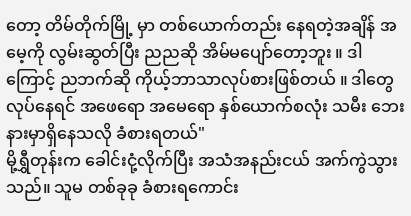တော့ တိမ်တိုက်မြို့ မှာ တစ်ယောက်တည်း နေရတဲ့အချိန် အမေ့ကို လွမ်းဆွတ်ပြီး ညညဆို အိမ်မပျော်တော့ဘူး ။ ဒါကြောင့် ညဘက်ဆို ကိုယ့်ဘာသာလုပ်စားဖြစ်တယ် ။ ဒါတွေလုပ်နေရင် အဖေရော အမေရော နှစ်ယောက်စလုံး သမီး ဘေးနားမှာရှိနေသလို ခံစားရတယ်"
မို့ရွှီတုန်းက ခေါင်းငုံ့လိုက်ပြီး အသံအနည်းငယ် အက်ကွဲသွားသည်။ သူမ တစ်ခုခု ခံစားရကောင်း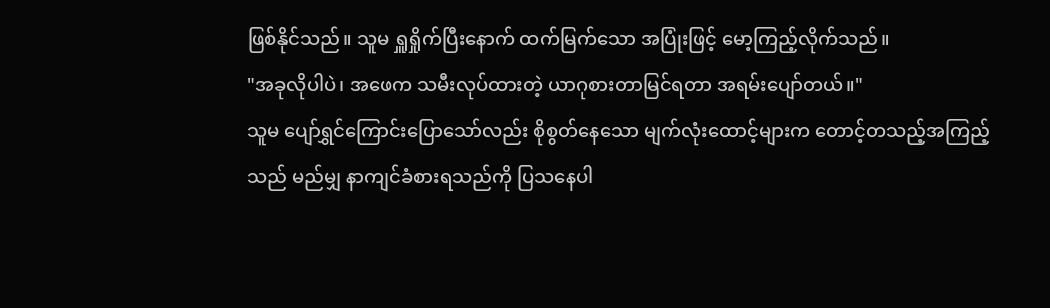ဖြစ်နိုင်သည်။ သူမ ရှူရှိုက်ပြီးနောက် ထက်မြက်သော အပြုံးဖြင့် မော့ကြည့်လိုက်သည်။
"အခုလိုပါပဲ၊ အဖေက သမီးလုပ်ထားတဲ့ ယာဂုစားတာမြင်ရတာ အရမ်းပျော်တယ်။"
သူမ ပျော်ရွှင်ကြောင်းပြောသော်လည်း စိုစွတ်နေသော မျက်လုံးထောင့်များက တောင့်တသည့်အကြည့်သည် မည်မျှ နာကျင်ခံစားရသည်ကို ပြသနေပါ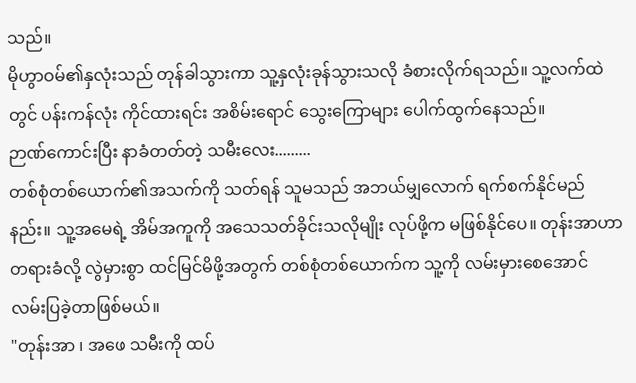သည်။
မိုဟွာဝမ်၏နှလုံးသည် တုန်ခါသွားကာ သူ့နှလုံးခုန်သွားသလို ခံစားလိုက်ရသည်။ သူ့လက်ထဲတွင် ပန်းကန်လုံး ကိုင်ထားရင်း အစိမ်းရောင် သွေးကြောများ ပေါက်ထွက်နေသည်။
ဉာဏ်ကောင်းပြီး နာခံတတ်တဲ့ သမီးလေး.........
တစ်စုံတစ်ယောက်၏အသက်ကို သတ်ရန် သူမသည် အဘယ်မျှလောက် ရက်စက်နိုင်မည်နည်း။ သူ့အမေရဲ့ အိမ်အကူကို အသေသတ်ခိုင်းသလိုမျိုး လုပ်ဖို့က မဖြစ်နိုင်ပေ။ တုန်းအာဟာ တရားခံလို့ လွဲမှားစွာ ထင်မြင်မိဖို့အတွက် တစ်စုံတစ်ယောက်က သူ့ကို လမ်းမှားစေအောင် လမ်းပြခဲ့တာဖြစ်မယ်။
"တုန်းအာ ၊ အဖေ သမီးကို ထပ်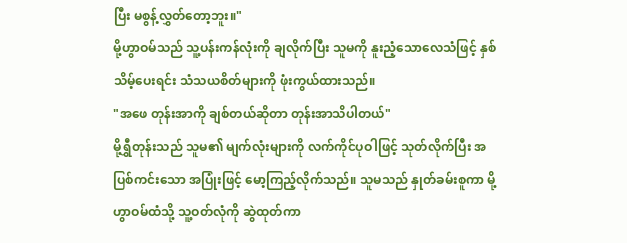ပြီး မစွန့်လွှတ်တော့ဘူး။"
မို့ဟွာဝမ်သည် သူ့ပန်းကန်လုံးကို ချလိုက်ပြီး သူမကို နူးညံ့သောလေသံဖြင့် နှစ်သိမ့်ပေးရင်း သံသယစိတ်များကို ဖုံးကွယ်ထားသည်။
"အဖေ တုန်းအာကို ချစ်တယ်ဆိုတာ တုန်းအာသိပါတယ်"
မို့ရွှီတုန်းသည် သူမ၏ မျက်လုံးများကို လက်ကိုင်ပုဝါဖြင့် သုတ်လိုက်ပြီး အပြစ်ကင်းသော အပြုံးဖြင့် မော့ကြည့်လိုက်သည်။ သူမသည် နှုတ်ခမ်းစူကာ မို့ဟွာဝမ်ထံသို့ သူ့ဝတ်လုံကို ဆွဲထုတ်ကာ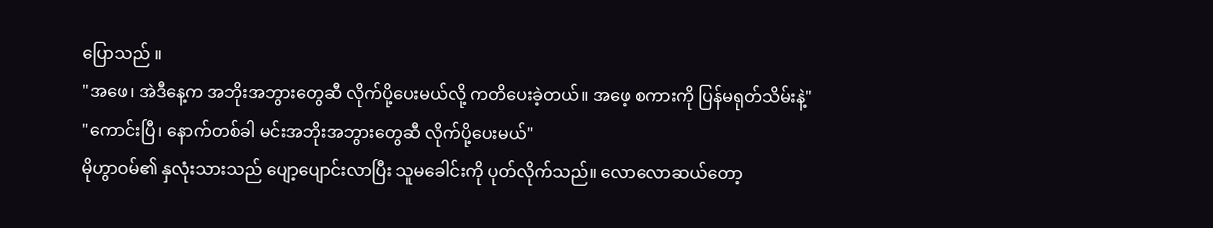ပြောသည် ။
"အဖေ၊ အဲဒီနေ့က အဘိုးအဘွားတွေဆီ လိုက်ပို့ပေးမယ်လို့ ကတိပေးခဲ့တယ်။ အဖေ့ စကားကို ပြန်မရုတ်သိမ်းနဲ့"
"ကောင်းပြီ၊ နောက်တစ်ခါ မင်းအဘိုးအဘွားတွေဆီ လိုက်ပို့ပေးမယ်"
မိုဟွာဝမ်၏ နှလုံးသားသည် ပျော့ပျောင်းလာပြီး သူမခေါင်းကို ပုတ်လိုက်သည်။ လောလောဆယ်တော့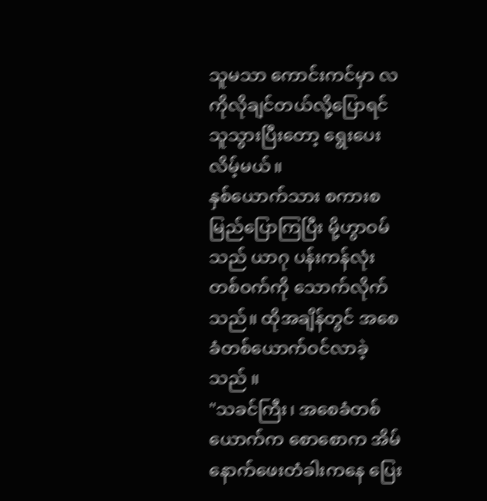သူမသာ ကောင်းကင်မှာ လကိုလိုချင်တယ်လို့ပြောရင် သူသွားပြီးတော့ ရွေးပေးလိမ့်မယ်။
နှစ်ယောက်သား စကားစမြည်ပြောကြပြီး မို့ဟွာဝမ်သည် ယာဂု ပန်းကန်လုံးတစ်ဝက်ကို သောက်လိုက်သည်။ ထိုအချိန်တွင် အစေခံတစ်ယောက်ဝင်လာခဲ့သည် ။
"သခင်ကြီး၊ အစေခံတစ်ယောက်က စောစောက အိမ်နောက်ဖေးတံခါးကနေ ပြေး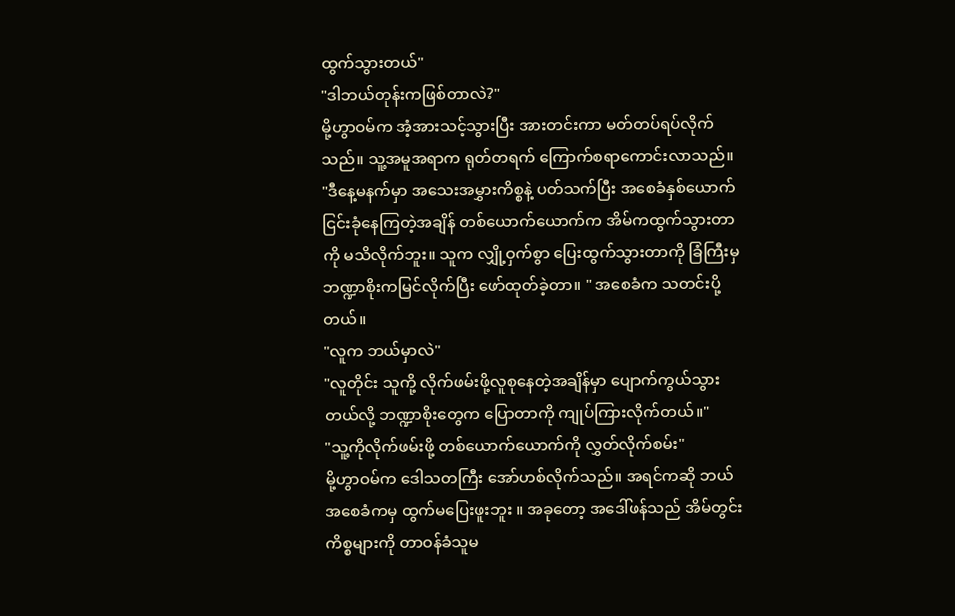ထွက်သွားတယ်"
"ဒါဘယ်တုန်းကဖြစ်တာလဲ?"
မို့ဟွာဝမ်က အံ့အားသင့်သွားပြီး အားတင်းကာ မတ်တပ်ရပ်လိုက်သည်။ သူ့အမူအရာက ရုတ်တရက် ကြောက်စရာကောင်းလာသည်။
"ဒီနေ့မနက်မှာ အသေးအမွှားကိစ္စနဲ့ ပတ်သက်ပြီး အစေခံနှစ်ယောက် ငြင်းခုံနေကြတဲ့အချိန် တစ်ယောက်ယောက်က အိမ်ကထွက်သွားတာကို မသိလိုက်ဘူး။ သူက လျှို့ဝှက်စွာ ပြေးထွက်သွားတာကို ခြံကြီးမှ ဘဏ္ဍာစိုးကမြင်လိုက်ပြီး ဖော်ထုတ်ခဲ့တာ။ " အစေခံက သတင်းပို့တယ်။
"လူက ဘယ်မှာလဲ"
"လူတိုင်း သူကို့ လိုက်ဖမ်းဖို့လူစုနေတဲ့အချိန်မှာ ပျောက်ကွယ်သွားတယ်လို့ ဘဏ္ဍာစိုးတွေက ပြောတာကို ကျုပ်ကြားလိုက်တယ်။"
"သူ့ကိုလိုက်ဖမ်းဖို့ တစ်ယောက်ယောက်ကို လွှတ်လိုက်စမ်း"
မို့ဟွာဝမ်က ဒေါသတကြီး အော်ဟစ်လိုက်သည်။ အရင်ကဆို ဘယ်အစေခံကမှ ထွက်မပြေးဖူးဘူး ။ အခုတော့ အဒေါ်ဖန်သည် အိမ်တွင်းကိစ္စများကို တာဝန်ခံသူမ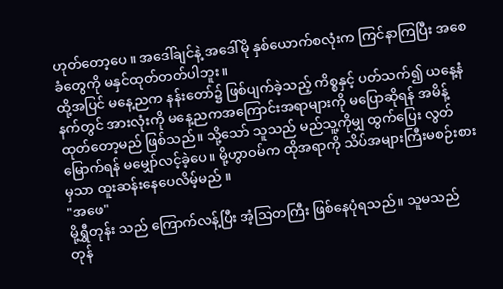ဟုတ်တော့ပေ ။ အဒေါ်ချင်နဲ့ အဒေါ်မို နှစ်ယောက်စလုံးက ကြင်နာကြပြီး အစေခံတွေကို မနှင်ထုတ်တတ်ပါဘူး။
ထို့အပြင် မနေ့ညက နန်းတော်၌ ဖြစ်ပျက်ခဲ့သည့် ကိစ္စနှင့် ပတ်သက်၍ ယနေ့နံနက်တွင် အားလုံးကို မနေ့ညကအကြောင်းအရာများကို မပြောဆိုရန် အမိန့်ထုတ်တော့မည် ဖြစ်သည်။ သို့သော် သူသည် မည်သူ့ကိုမျှ ထွက်ပြေး လွတ်မြောက်ရန် မမျှော်လင့်ခဲ့ပေ။ မို့ဟွာဝမ်က ထိုအရာကို သိပ်အများကြီးမစဉ်းစားမှသာ ထူးဆန်းနေပေလိမ့်မည် ။
"အဖေ"
မို့ရွှီတုန်း သည် ကြောက်လန့်ပြီး အံ့သြတကြီး ဖြစ်နေပုံရသည်။ သူမသည် တုန်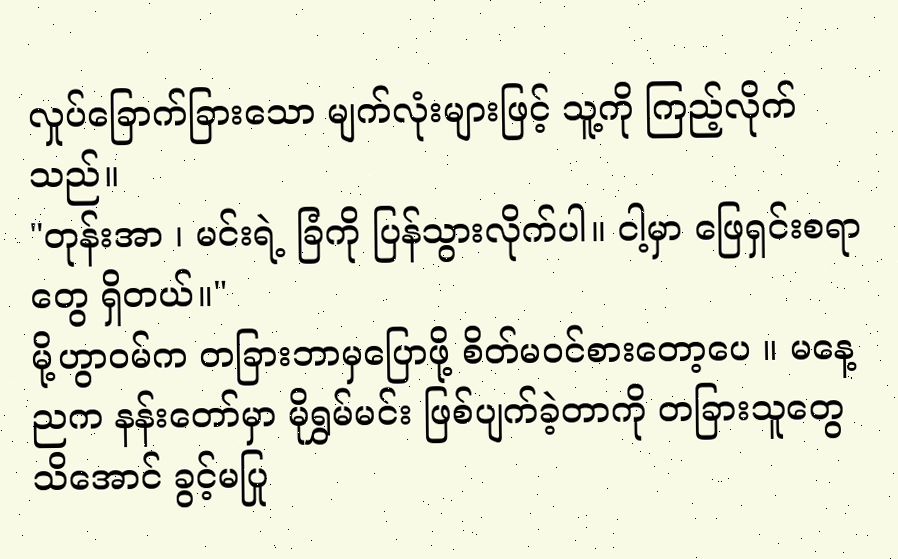လှုပ်ခြောက်ခြားသော မျက်လုံးများဖြင့် သူ့ကို ကြည့်လိုက်သည်။
"တုန်းအာ ၊ မင်းရဲ့ ခြံကို ပြန်သွားလိုက်ပါ။ ငါ့မှာ ဖြေရှင်းစရာတွေ ရှိတယ်။"
မို့ဟွာဝမ်က တခြားဘာမှပြောဖို့ စိတ်မ၀င်စားတော့ပေ ။ မနေ့ညက နန်းတော်မှာ မိုရွှမ်မင်း ဖြစ်ပျက်ခဲ့တာကို တခြားသူတွေ သိအောင် ခွင့်မပြု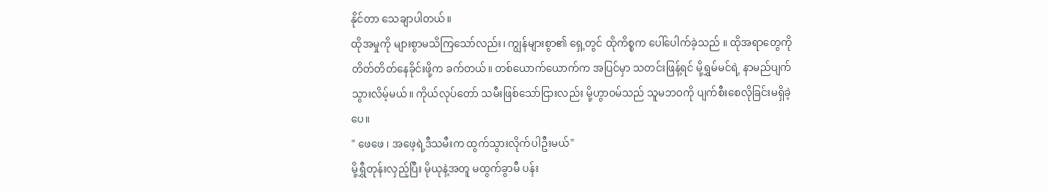နိုင်တာ သေချာပါတယ်။
ထိုအမှုကို များစွာမသိကြသော်လည်း၊ ကျွန်များစွာ၏ ရှေ့တွင် ထိုကိစ္စက ပေါ်ပေါက်ခဲ့သည် ။ ထိုအရာတွေကို တိတ်တိတ်နေခိုင်းဖို့က ခက်တယ်။ တစ်ယောက်ယောက်က အပြင်မှာ သတင်းဖြန့်ရင် မို့ရွှမ်မင်ရဲ့ နာမည်ပျက်သွားလိမ့်မယ်။ ကိုယ်လုပ်တော် သမီးဖြစ်သော်ငြားလည်း မို့ဟွာဝမ်သည် သူမဘဝကို ပျက်စီးစေလိုခြင်းမရှိခဲ့ပေ။
" ဖေဖေ ၊ အဖေ့ရဲ့ဒီသမီးက ထွက်သွားလိုက်ပါဦးမယ်"
မို့ရွှီတုန်းလှည့်ပြီး မိုယုနဲ့အတူ မထွက်ခွာမီ ပန်း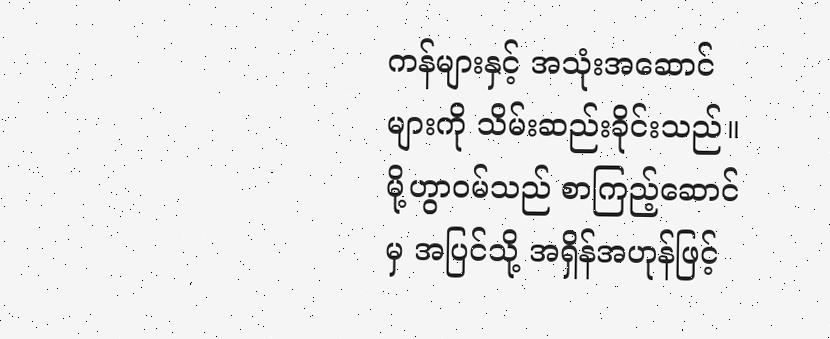ကန်များနှင့် အသုံးအဆောင်များကို သိမ်းဆည်းခိုင်းသည်။
မို့ဟွာဝမ်သည် စာကြည့်ဆောင်မှ အပြင်သို့ အရှိန်အဟုန်ဖြင့်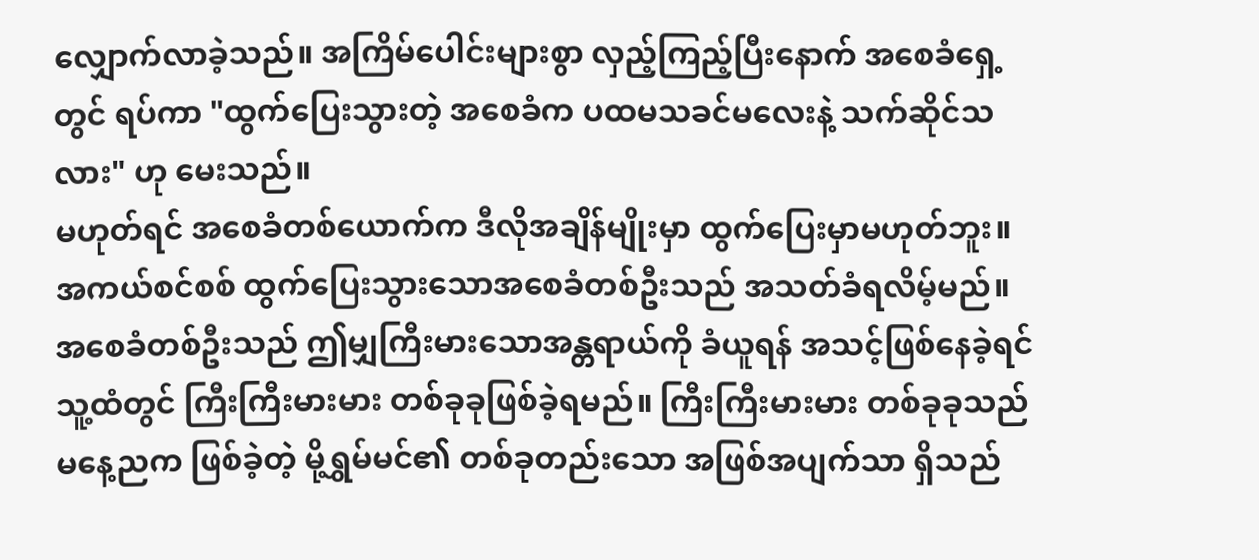လျှောက်လာခဲ့သည်။ အကြိမ်ပေါင်းများစွာ လှည့်ကြည့်ပြီးနောက် အစေခံရှေ့တွင် ရပ်ကာ "ထွက်ပြေးသွားတဲ့ အစေခံက ပထမသခင်မလေးနဲ့ သက်ဆိုင်သလား" ဟု မေးသည်။
မဟုတ်ရင် အစေခံတစ်ယောက်က ဒီလိုအချိန်မျိုးမှာ ထွက်ပြေးမှာမဟုတ်ဘူး။ အကယ်စင်စစ် ထွက်ပြေးသွားသောအစေခံတစ်ဦးသည် အသတ်ခံရလိမ့်မည်။
အစေခံတစ်ဦးသည် ဤမျှကြီးမားသောအန္တရာယ်ကို ခံယူရန် အသင့်ဖြစ်နေခဲ့ရင် သူ့ထံတွင် ကြီးကြီးမားမား တစ်ခုခုဖြစ်ခဲ့ရမည်။ ကြီးကြီးမားမား တစ်ခုခုသည် မနေ့ညက ဖြစ်ခဲ့တဲ့ မို့ရွှမ်မင်၏ တစ်ခုတည်းသော အဖြစ်အပျက်သာ ရှိသည်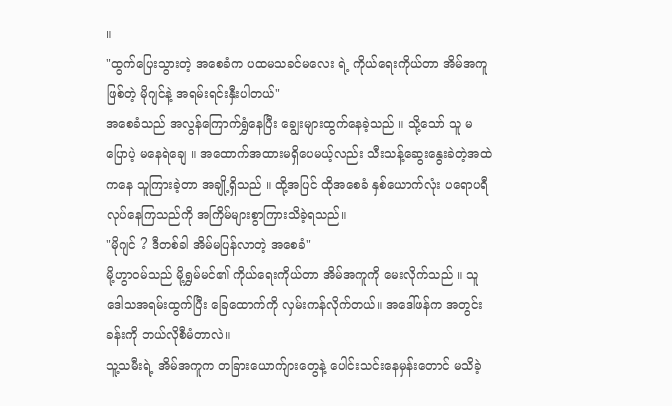။
"ထွက်ပြေးသွားတဲ့ အစေခံက ပထမသခင်မလေး ရဲ့ ကိုယ်ရေးကိုယ်တာ အိမ်အကူဖြစ်တဲ့ မိုဂျင်နဲ့ အရမ်းရင်းနှီးပါတယ်"
အစေခံသည် အလွန်ကြောက်ရွှံနေပြီး ချွေးများထွက်နေခဲ့သည် ။ သို့သော် သူ မပြောပဲ့ မနေရဲချေ ။ အထောက်အထားမရှိပေမယ့်လည်း သီးသန့်ဆွေးနွေးခဲတဲ့အထဲကနေ သူကြားခဲ့တာ အချို့ရှိသည် ။ ထို့အပြင် ထိုအစေခံ နှစ်ယောက်လုံး ပရောပရီလုပ်နေကြသည်ကို အကြိမ်များစွာကြားသိခဲ့ရသည်။
"မိုဂျင် ? ဒီတစ်ခါ အိမ်မပြန်လာတဲ့ အစေခံ"
မို့ဟွာဝမ်သည် မို့ရွှမ်မင်၏ ကိုယ်ရေးကိုယ်တာ အိမ်အကူကို မေးလိုက်သည် ။ သူ ဒေါသအရမ်းထွက်ပြီး ခြေထောက်ကို လှမ်းကန်လိုက်တယ်။ အဒေါ်ဖန်က အတွင်းခန်းကို ဘယ်လိုစီမံတာလဲ။
သူ့သမီးရဲ့ အိမ်အကူက တခြားယောက်ျားတွေနဲ့ ပေါင်းသင်းနေမှန်းတောင် မသိခဲ့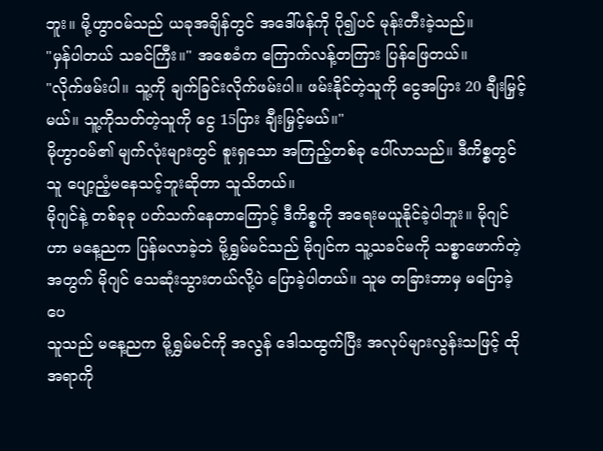ဘူး။ မို့ဟွာဝမ်သည် ယခုအချိန်တွင် အဒေါ်ဖန်ကို ပို၍ပင် မုန်းတီးခဲ့သည်။
"မှန်ပါတယ် သခင်ကြီး။" အစေခံက ကြောက်လန့်တကြား ပြန်ဖြေတယ်။
"လိုက်ဖမ်းပါ။ သူ့ကို ချက်ခြင်းလိုက်ဖမ်းပါ။ ဖမ်းနိုင်တဲ့သူကို ငွေအပြား 20 ချီးမြှင့်မယ်။ သူ့ကိုသတ်တဲ့သူကို ငွေ 15ပြား ချီးမြှင့်မယ်။"
မိုဟွာဝမ်၏ မျက်လုံးများတွင် စူးရှသော အကြည့်တစ်ခု ပေါ်လာသည်။ ဒီကိစ္စတွင် သူ ပျော့ညံ့မနေသင့်ဘူးဆိုတာ သူသိတယ်။
မိုဂျင်နဲ့ တစ်ခုခု ပတ်သက်နေတာကြောင့် ဒီကိစ္စကို အရေးမယူနိုင်ခဲ့ပါဘူး။ မိုဂျင်ဟာ မနေ့ညက ပြန်မလာခဲ့ဘဲ မို့ရွှမ်မင်သည် မိုဂျင်က သူ့သခင်မကို သစ္စာဖောက်တဲ့အတွက် မိုဂျင် သေဆုံးသွားတယ်လို့ပဲ ပြောခဲ့ပါတယ်။ သူမ တခြားဘာမှ မပြောခဲ့ပေ
သူသည် မနေ့ညက မို့ရွှမ်မင်ကို အလွန် ဒေါသထွက်ပြီး အလုပ်များလွန်းသဖြင့် ထိုအရာကို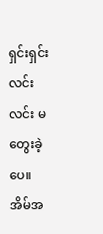ရှင်းရှင်းလင်းလင်း မတွေးခဲ့ပေ။ အိမ်အ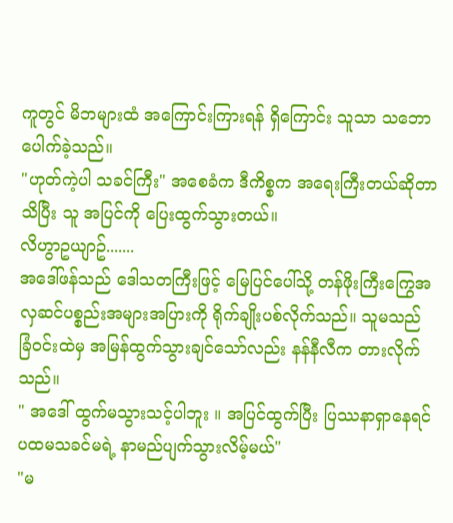ကူတွင် မိဘများထံ အကြောင်းကြားရန် ရှိကြောင်း သူသာ သဘောပေါက်ခဲ့သည်။
"ဟုတ်ကဲ့ပါ သခင်ကြီး" အစေခံက ဒီကိစ္စက အရေးကြီးတယ်ဆိုတာ သိပြီး သူ အပြင်ကို ပြေးထွက်သွားတယ်။
လိဟွာဥယျာဥ်.......
အဒေါ်ဖန်သည် ဒေါသတကြီးဖြင့် မြေပြင်ပေါ်သို့ တန်ဖိုးကြီးကြွေအလှဆင်ပစ္စည်းအများအပြားကို ရိုက်ချိုးပစ်လိုက်သည်။ သူမသည် ခြံဝင်းထဲမှ အမြန်ထွက်သွားချင်သော်လည်း နန်နီလီက တားလိုက်သည်။
" အဒေါ် ထွက်မသွားသင့်ပါဘူး ။ အပြင်ထွက်ပြီး ပြဿနာရှာနေရင် ပထမသခင်မရဲ့ နာမည်ပျက်သွားလိမ့်မယ်"
"မ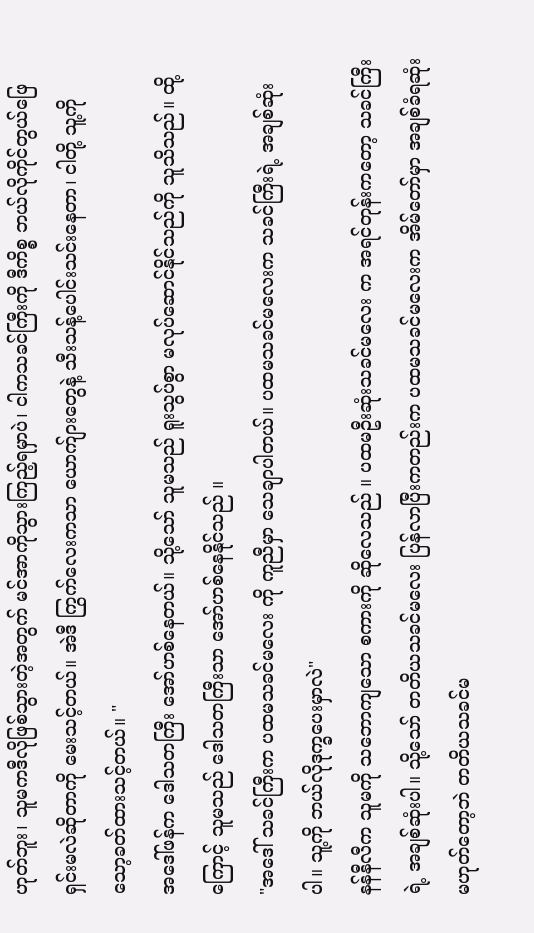ဟုတ်ဘူး၊ သူမကဒီလိုဖြစ်သွားတဲ့အတွက် မင်အာကိုသွားကြည့်ရမှာပဲ၊ ငါကသခင်ကြီးကို ဒီကိစ္စ ဘယ်လိုကိုင်တွယ်ဖြေရှင်းမလဲဆိုတာကို မေးသင့်တယ်။ အဲဒီ ကြွက်လေးကသာ ယောက်ျားတွေနဲ့ သီးသန့်ပေါင်းသင်းနေတာ၊ ငါတို့ သူ့ကို သော့ခတ်ထားသင့်တယ်။ "
အဒေါ်ဖန်က ဒေါသတကြီး အော်ဟစ်နေတယ်။ သို့သော် သူမသည် ရူးသွပ်စွာ မလုပ်ဆောင်နိုင်သည်ကို သူသိသည်။ ထို့ကြောင့် သူမသည် ဒေါသတကြီးသာ အော်ဟစ်နေနိုင်သည် ။
"အဒေါ် သခင်ကြီးက ပထမသခင်မလေး ကို ကူညီမှာ သေချာပါတယ်။ ပထမသခင်မလေးက သခင်ကြီးရဲ့ အချစ်ဆုံးပါ။ သူ့ကို ဘယ်လိုဒုက္ခပေးမှာလဲ"
နန်နီလီက သူမကို သဘောကျသော စကားကို ဆိုလေသည် ။ ပထမဦးဆုံးသခင်မလေး က အရင်တုန်းကတော့ သခင်ကြီးရဲ့ အချစ်ဆုံးပါ။ သို့သော် တတိယသခင်မလေး ပြန်လာပြီးကတည်းက ပထမသခင်မလေးက အိမ်တော်မှာ အချစ်ခံရဆုံး မဟုတ်တော့ဘဲ တတိယသခင်မ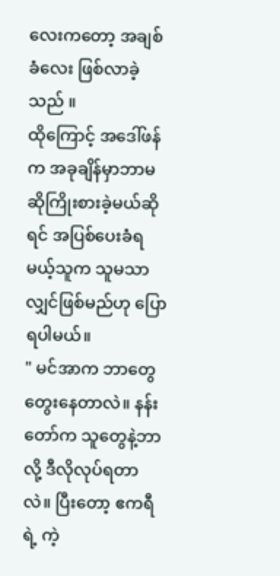လေးကတော့ အချစ်ခံလေး ဖြစ်လာခဲ့သည် ။
ထိုကြောင့် အဒေါ်ဖန်က အခုချိန်မှာဘာမဆိုကြိုးစားခဲ့မယ်ဆိုရင် အပြစ်ပေးခံရမယ့်သူက သူမသာလျှင်ဖြစ်မည်ဟု ပြောရပါမယ်။
" မင်အာက ဘာတွေတွေးနေတာလဲ။ နန်းတော်က သူတွေနဲ့ဘာလို့ ဒီလိုလုပ်ရတာလဲ။ ပြီးတော့ ဧကရီရဲ့ ကဲ့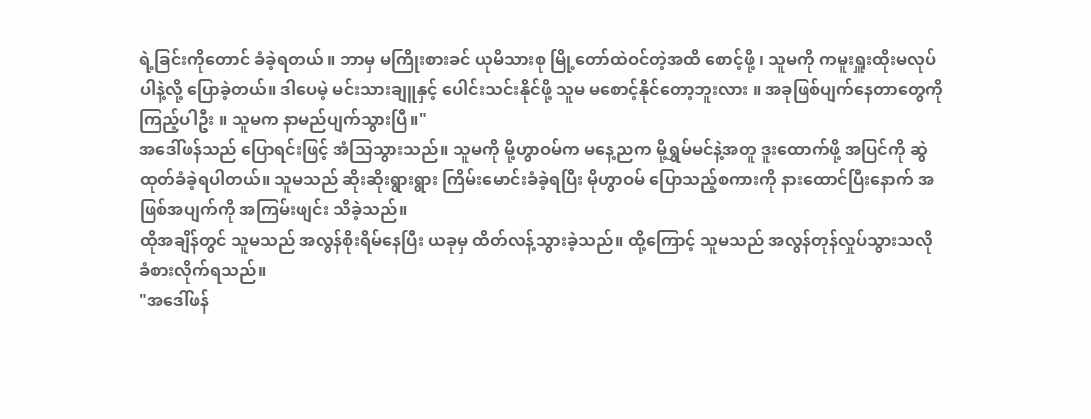ရဲ့ခြင်းကိုတောင် ခံခဲ့ရတယ် ။ ဘာမှ မကြိုးစားခင် ယုမိသားစု မြို့တော်ထဲဝင်တဲ့အထိ စောင့်ဖို့ ၊ သူမကို ကမူးရှူးထိုးမလုပ်ပါနဲ့လို့ ပြောခဲ့တယ်။ ဒါပေမဲ့ မင်းသားချူနှင့် ပေါင်းသင်းနိုင်ဖို့ သူမ မစောင့်နိုင်တော့ဘူးလား ။ အခုဖြစ်ပျက်နေတာတွေကို ကြည့်ပါဦး ။ သူမက နာမည်ပျက်သွားပြီ။"
အဒေါ်ဖန်သည် ပြောရင်းဖြင့် အံသြသွားသည်။ သူမကို မို့ဟွာဝမ်က မနေ့ညက မို့ရွှမ်မင်နဲ့အတူ ဒူးထောက်ဖို့ အပြင်ကို ဆွဲထုတ်ခံခဲ့ရပါတယ်။ သူမသည် ဆိုးဆိုးရွားရွား ကြိမ်းမောင်းခံခဲ့ရပြီး မိုဟွာဝမ် ပြောသည့်စကားကို နားထောင်ပြီးနောက် အဖြစ်အပျက်ကို အကြမ်းဖျင်း သိခဲ့သည်။
ထိုအချိန်တွင် သူမသည် အလွန်စိုးရိမ်နေပြီး ယခုမှ ထိတ်လန့်သွားခဲ့သည်။ ထို့ကြောင့် သူမသည် အလွန်တုန်လှုပ်သွားသလို ခံစားလိုက်ရသည်။
"အဒေါ်ဖန်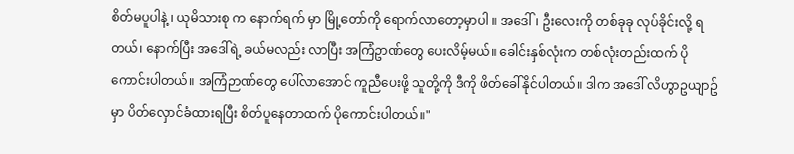စိတ်မပူပါနဲ့ ၊ ယုမိသားစု က နောက်ရက် မှာ မြို့တော်ကို ရောက်လာတော့မှာပါ ။ အဒေါ်၊ ဦးလေးကို တစ်ခုခု လုပ်ခိုင်းလို့ ရတယ်၊ နောက်ပြီး အဒေါ်ရဲ့ ခယ်မလည်း လာပြီး အကြံဥာဏ်တွေ ပေးလိမ့်မယ်။ ခေါင်းနှစ်လုံးက တစ်လုံးတည်းထက် ပိုကောင်းပါတယ်။ အကြံဉာဏ်တွေ ပေါ်လာအောင် ကူညီပေးဖို့ သူတို့ကို ဒီကို ဖိတ်ခေါ်နိုင်ပါတယ်။ ဒါက အဒေါ် လိဟွာဥယျာဥ်မှာ ပိတ်လှောင်ခံထားရပြီး စိတ်ပူနေတာထက် ပိုကောင်းပါတယ်။"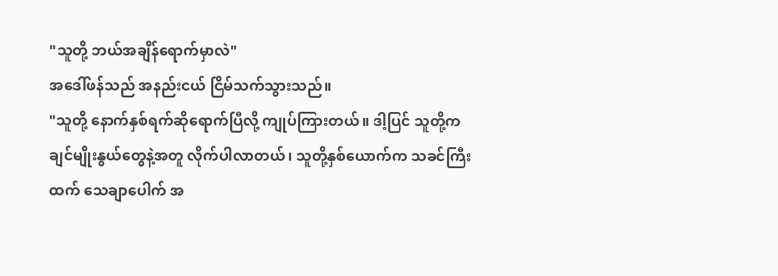"သူတို့ ဘယ်အချိန်ရောက်မှာလဲ"
အဒေါ်ဖန်သည် အနည်းငယ် ငြိမ်သက်သွားသည်။
"သူတို့ နောက်နှစ်ရက်ဆိုရောက်ပြီလို့ ကျုပ်ကြားတယ်။ ဒါ့ပြင် သူတို့က ချင်မျိုးနွယ်တွေနဲ့အတူ လိုက်ပါလာတယ်၊ သူတို့နှစ်ယောက်က သခင်ကြီးထက် သေချာပေါက် အ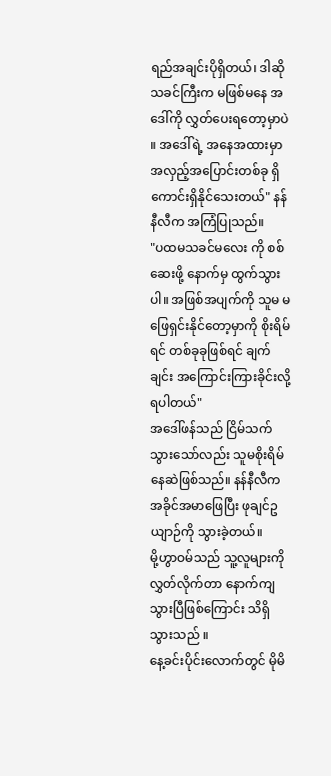ရည်အချင်းပိုရှိတယ်၊ ဒါဆို သခင်ကြီးက မဖြစ်မနေ အဒေါ်ကို လွှတ်ပေးရတော့မှာပဲ ။ အဒေါ်ရဲ့ အနေအထားမှာ အလှည့်အပြောင်းတစ်ခု ရှိကောင်းရှိနိုင်သေးတယ်" နန်နီလီက အကြံပြုသည်။
"ပထမသခင်မလေး ကို စစ်ဆေးဖို့ နောက်မှ ထွက်သွားပါ။ အဖြစ်အပျက်ကို သူမ မဖြေရှင်းနိုင်တော့မှာကို စိုးရိမ်ရင် တစ်ခုခုဖြစ်ရင် ချက်ချင်း အကြောင်းကြားခိုင်းလို့ ရပါတယ်"
အဒေါ်ဖန်သည် ငြိမ်သက်သွားသော်လည်း သူမစိုးရိမ်နေဆဲဖြစ်သည်။ နန်နီလီက အခိုင်အမာဖြေပြီး ဖုချင်ဥယျာဉ်ကို သွားခဲ့တယ်။
မို့ဟွာဝမ်သည် သူ့လူများကို လွှတ်လိုက်တာ နောက်ကျသွားပြီဖြစ်ကြောင်း သိရှိသွားသည် ။
နေ့ခင်းပိုင်းလောက်တွင် မိုမိ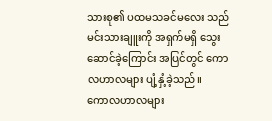သားစု၏ ပထမသခင်မလေး သည် မင်းသားချူးကို အရှက်မရှိ သွေးဆောင်ခဲ့ကြောင်း အပြင်တွင် ကောလဟာလများ ပျံ့နှံ့ခဲ့သည်။
ကောလဟာလများ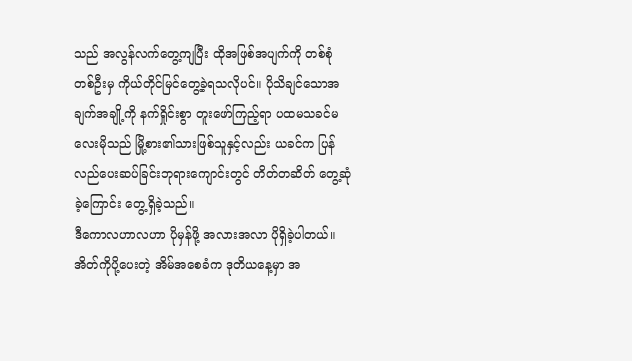သည် အလွန်လက်တွေ့ကျပြီး ထိုအဖြစ်အပျက်ကို တစ်စုံတစ်ဦးမှ ကိုယ်တိုင်မြင်တွေ့ခဲ့ရသလိုပင်။ ပိုသိချင်သောအချက်အချို့ကို နက်ရှိုင်းစွာ တူးဖော်ကြည့်ရာ ပထမသခင်မလေးမိုသည် မြို့စား၏သားဖြစ်သူနှင့်လည်း ယခင်က ပြန်လည်ပေးဆပ်ခြင်းဘုရားကျောင်းတွင် တိတ်တဆိတ် တွေ့ဆုံခဲ့ကြောင်း တွေ့ရှိခဲ့သည်။
ဒီကောလဟာလဟာ ပိုမှန်ဖို့ အလားအလာ ပိုရှိခဲ့ပါတယ်။ အိတ်ကိုပို့ပေးတဲ့ အိမ်အစေခံက ဒုတိယနေ့မှာ အ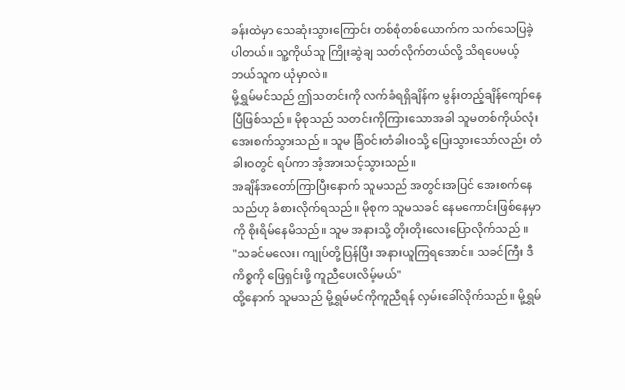ခန်းထဲမှာ သေဆုံးသွားကြောင်း တစ်စုံတစ်ယောက်က သက်သေပြခဲ့ပါတယ်။ သူ့ကိုယ်သူ ကြိုးဆွဲချ သတ်လိုက်တယ်လို့ သိရပေမယ့် ဘယ်သူက ယုံမှာလဲ။
မို့ရွှမ်မင်သည် ဤသတင်းကို လက်ခံရရှိချိန်က မွန်းတည့်ချိန်ကျော်နေပြီဖြစ်သည်။ မိုစုသည် သတင်းကိုကြားသောအခါ သူမတစ်ကိုယ်လုံး အေးစက်သွားသည် ။ သူမ ခြံဝင်းတံခါးဝသို့ ပြေးသွားသော်လည်း တံခါးဝတွင် ရပ်ကာ အံ့အားသင့်သွားသည်။
အချိန်အတော်ကြာပြီးနောက် သူမသည် အတွင်းအပြင် အေးစက်နေသည်ဟု ခံစားလိုက်ရသည်။ မိုစုက သူမသခင် နေမကောင်းဖြစ်နေမှာကို စိုးရိမ်နေမိသည်။ သူမ အနားသို့ တိုးတိုးလေးပြောလိုက်သည် ။
"သခင်မလေး၊ ကျုပ်တို့ပြန်ပြီး အနားယူကြရအောင်။ သခင်ကြီး ဒီကိစ္စကို ဖြေရှင်းဖို့ ကူညီပေးလိမ့်မယ်"
ထို့နောက် သူမသည် မို့ရွှမ်မင်ကိုကူညီရန် လှမ်းခေါ်လိုက်သည်။ မို့ရွှမ်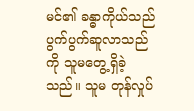မင်၏ ခန္ဓာကိုယ်သည် ပွက်ပွက်ဆူလာသည်ကို သူမတွေ့ရှိခဲ့သည်။ သူမ တုန်လှုပ်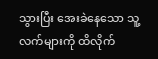သွားပြီး အေးခဲနေသော သူ့လက်များကို ထိလိုက်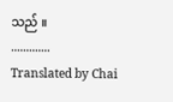သည် ။
.............
Translated by Chai